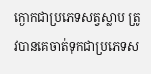ក្ងោកជាប្រភេទសត្វស្លាប ត្រូវបានគេចាត់ទុកជាប្រភេទស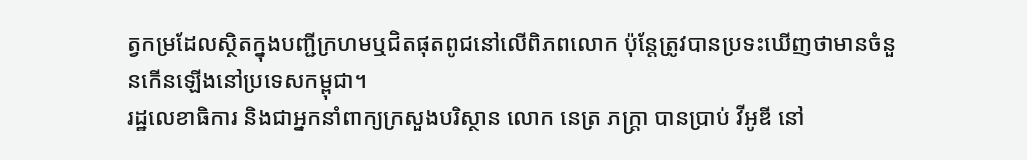ត្វកម្រដែលស្ថិតក្នុងបញ្ជីក្រហមឬជិតផុតពូជនៅលើពិភពលោក ប៉ុន្តែត្រូវបានប្រទះឃើញថាមានចំនួនកើនឡើងនៅប្រទេសកម្ពុជា។
រដ្ឋលេខាធិការ និងជាអ្នកនាំពាក្យក្រសួងបរិស្ថាន លោក នេត្រ ភក្រ្តា បានប្រាប់ វីអូឌី នៅ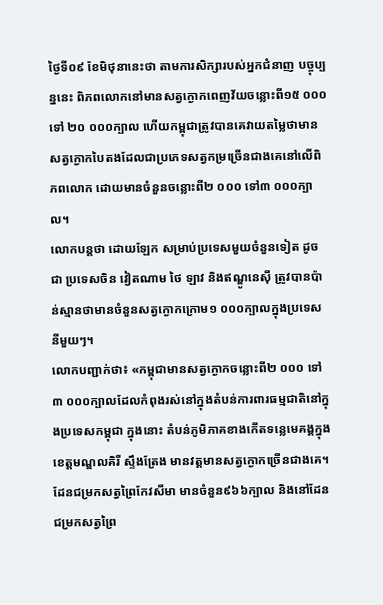ថ្ងៃទី០៩ ខែមិថុនានេះថា តាមការសិក្សារបស់អ្នកជំនាញ បច្ចុប្បន្ននេះ ពិភពលោកនៅមានសត្វក្ងោកពេញវ័យចន្លោះពី១៥ ០០០ទៅ ២០ ០០០ក្បាល ហើយកម្ពុជាត្រូវបានគេវាយតម្លៃថាមានសត្វក្ងោកបៃតងដែលជាប្រភេទសត្វកម្រច្រើនជាងគេនៅលើពិភពលោក ដោយមានចំនួនចន្លោះពី២ ០០០ ទៅ៣ ០០០ក្បាល។
លោកបន្តថា ដោយឡែក សម្រាប់ប្រទេសមួយចំនួនទៀត ដូចជា ប្រទេសចិន វៀតណាម ថៃ ឡាវ និងឥណ្ឌូនេស៊ី ត្រូវបានប៉ាន់ស្មានថាមានចំនួនសត្វក្ងោកក្រោម១ ០០០ក្បាលក្នុងប្រទេសនីមួយៗ។
លោកបញ្ជាក់ថា៖ «កម្ពុជាមានសត្វក្ងោកចន្លោះពី២ ០០០ ទៅ៣ ០០០ក្បាលដែលកំពុងរស់នៅក្នុងតំបន់ការពារធម្មជាតិនៅក្នុងប្រទេសកម្ពុជា ក្នុងនោះ តំបន់ភូមិភាគខាងកើតទន្លេមេគង្គក្នុងខេត្តមណ្ឌលគិរី ស្ទឹងត្រែង មានវត្តមានសត្វក្ងោកច្រើនជាងគេ។ ដែនជម្រកសត្វព្រៃកែវសីមា មានចំនួន៩៦៦ក្បាល និងនៅដែនជម្រកសត្វព្រៃ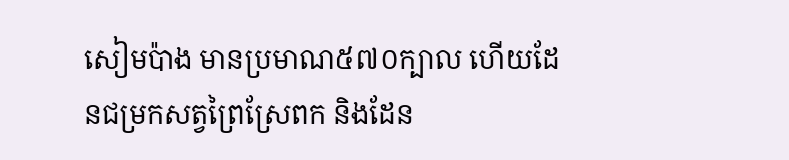សៀមប៉ាង មានប្រមាណ៥៧០ក្បាល ហើយដែនជម្រកសត្វព្រៃស្រែពក និងដែន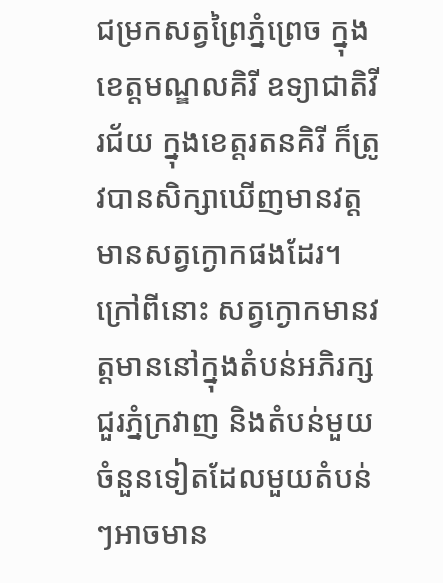ជម្រកសត្វព្រៃភ្នំព្រេច ក្នុងខេត្តមណ្ឌលគិរី ឧទ្យាជាតិវីរជ័យ ក្នុងខេត្តរតនគិរី ក៏ត្រូវបានសិក្សាឃើញមានវត្តមានសត្វក្ងោកផងដែរ។ ក្រៅពីនោះ សត្វក្ងោកមានវត្តមាននៅក្នុងតំបន់អភិរក្សជួរភ្នំក្រវាញ និងតំបន់មួយចំនួនទៀតដែលមួយតំបន់ៗអាចមាន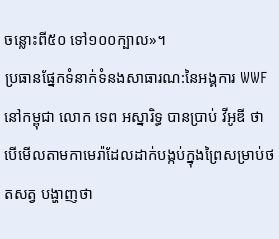ចន្លោះពី៥០ ទៅ១០០ក្បាល»។
ប្រធានផ្នែកទំនាក់ទំនងសាធារណ:នៃអង្គការ WWF នៅកម្ពុជា លោក ទេព អស្នារិទ្ធ បានប្រាប់ វីអូឌី ថា បើមើលតាមកាមេរ៉ាដែលដាក់បង្កប់ក្នុងព្រៃសម្រាប់ថតសត្វ បង្ហាញថា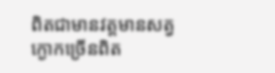ពិតជាមានវត្តមានសត្វក្ងោកច្រើនពិត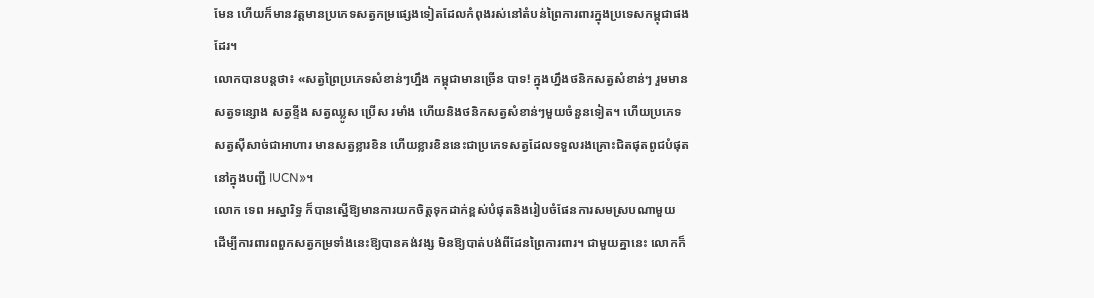មែន ហើយក៏មានវត្តមានប្រភេទសត្វកម្រផ្សេងទៀតដែលកំពុងរស់នៅតំបន់ព្រៃការពារក្នុងប្រទេសកម្ពុជាផងដែរ។
លោកបានបន្តថា៖ «សត្វព្រៃប្រភេទសំខាន់ៗហ្នឹង កម្ពុជាមានច្រើន បាទ! ក្នុងហ្នឹងថនិកសត្វសំខាន់ៗ រួមមាន សត្វទន្សោង សត្វខ្ទីង សត្វឈ្លូស ប្រើស រមាំង ហើយនិងថនិកសត្វសំខាន់ៗមួយចំនួនទៀត។ ហើយប្រភេទសត្វស៊ីសាច់ជាអាហារ មានសត្វខ្លារខិន ហើយខ្លារខិននេះជាប្រភេទសត្វដែលទទួលរងគ្រោះជិតផុតពូជបំផុតនៅក្នុងបញ្ជី IUCN»។
លោក ទេព អស្នារិទ្ធ ក៏បានស្នើឱ្យមានការយកចិត្តទុកដាក់ខ្ពស់បំផុតនិងរៀបចំផែនការសមស្របណាមួយ ដើម្បីការពារពពួកសត្វកម្រទាំងនេះឱ្យបានគង់វង្ស មិនឱ្យបាត់បង់ពីដែនព្រៃការពារ។ ជាមួយគ្នានេះ លោកក៏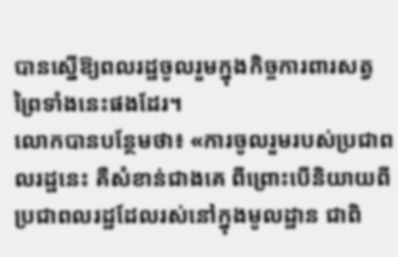បានស្នើឱ្យពលរដ្ឋចូលរួមក្នុងកិច្ចការពារសត្វព្រៃទាំងនេះផងដែរ។
លោកបានបន្ថែមថា៖ «ការចូលរួមរបស់ប្រជាពលរដ្ឋនេះ គឺសំខាន់ជាងគេ ពីព្រោះបើនិយាយពីប្រជាពលរដ្ឋដែលរស់នៅក្នុងមូលដ្ឋាន ជាពិ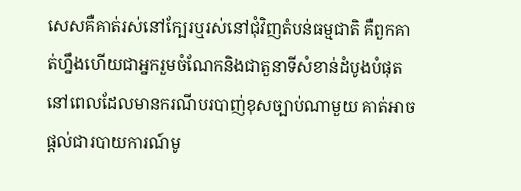សេសគឺគាត់រស់នៅក្បែរឬរស់នៅជុំវិញតំបន់ធម្មជាតិ គឺពួកគាត់ហ្នឹងហើយជាអ្នករួមចំណែកនិងជាតួនាទីសំខាន់ដំបូងបំផុត នៅពេលដែលមានករណីបរបាញ់ខុសច្បាប់ណាមួយ គាត់អាចផ្ដល់ជារបាយការណ៍មូ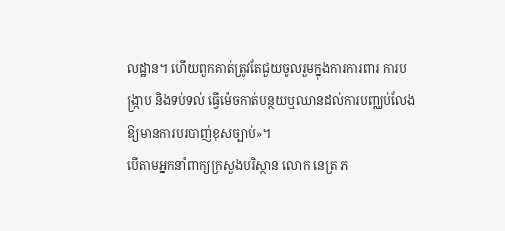លដ្ឋាន។ ហើយពួកគាត់ត្រូវតែជួយចូលរួមក្នុងការការពារ ការបង្រ្កាប និងទប់ទល់ ធ្វើម៉េចកាត់បន្ថយឬឈានដល់ការបញ្ឈប់លែងឱ្យមានការបរបាញ់ខុសច្បាប់»។
បើតាមអ្នកនាំពាក្យក្រសួងបរិស្ថាន លោក នេត្រ ភ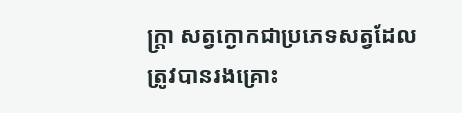ក្ត្រា សត្វក្ងោកជាប្រភេទសត្វដែលត្រូវបានរងគ្រោះ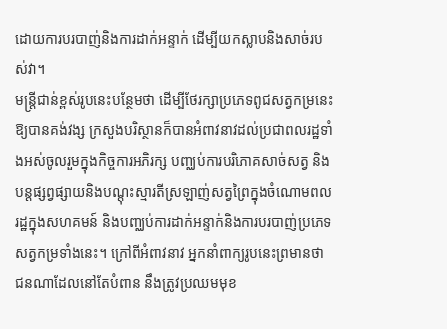ដោយការបរបាញ់និងការដាក់អន្ទាក់ ដើម្បីយកស្លាបនិងសាច់របស់វា។
មន្ត្រីជាន់ខ្ពស់រូបនេះបន្ថែមថា ដើម្បីថែរក្សាប្រភេទពូជសត្វកម្រនេះឱ្យបានគង់វង្ស ក្រសួងបរិស្ថានក៏បានអំពាវនាវដល់ប្រជាពលរដ្ឋទាំងអស់ចូលរួមក្នុងកិច្ចការអភិរក្ស បញ្ឈប់ការបរិភោគសាច់សត្វ និងបន្តផ្សព្វផ្សាយនិងបណ្តុះស្មារតីស្រឡាញ់សត្វព្រៃក្នុងចំណោមពលរដ្ឋក្នុងសហគមន៍ និងបញ្ឈប់ការដាក់អន្ទាក់និងការបរបាញ់ប្រភេទសត្វកម្រទាំងនេះ។ ក្រៅពីអំពាវនាវ អ្នកនាំពាក្យរូបនេះព្រមានថា ជនណាដែលនៅតែបំពាន នឹងត្រូវប្រឈមមុខ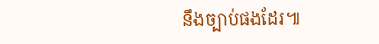នឹងច្បាប់ផងដែរ៕